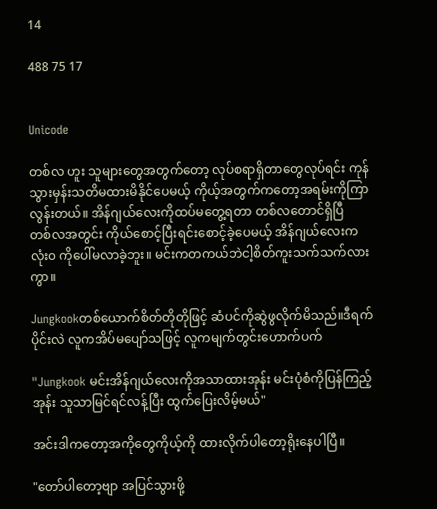14

488 75 17


Unicode

တစ်လ ဟူး သူများတွေအတွက်တော့ လုပ်စရာရှိတာတွေလုပ်ရင်း ကုန်သွားမှန်းသတိမထားမိနိုင်ပေမယ့် ကိုယ့်အ‌တွက်ကတော့အရမ်းကိုကြာလွန်းတယ်။ အိန်ဂျယ်လေးကိုထပ်မတွေ့ရတာ တစ်လတောင်ရှိပြီ
တစ်လအတွင်း ကိုယ်စောင့်ပြီးရင်းစောင့်ခဲ့ပေမယ့် အိန်ဂျယ်လေးကလုံး၀ ကိုပေါ်မလာခဲ့ဘူး။ မင်းကတကယ်ဘဲငါ့စိတ်ကူးသက်သက်လားကွာ။

Jungkookတစ်ယောက်စိတ်တိုတိုဖြင့် ဆံပင်ကိုဆွဲဖွလိုက်မိသည်။ဒီရက်ပိုင်းလဲ လူကအိပ်မပျော်သဖြင့် လူကမျက်တွင်းဟောက်ပက်

"Jungkook မင်းအိန်ဂျယ်လေးကိုအသာထားအုန်း မင်းပုံစံကိုပြန်ကြည့်အုန်း သူသာမြင်ရင်လန့်ပြီး ထွက်ပြေးလိမ့်မယ်"

အင်းဒါကတော့အကိုတွေကိုယ့်ကို ထားလိုက်ပါတော့ရိုး‌နေပါပြီ။

"တော်ပါတော့ဗျာ အပြင်သွားဖို့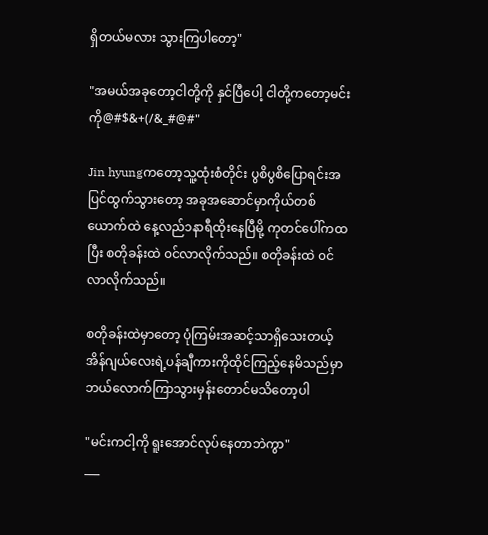ရှိတယ်မလား သွားကြပါတော့"

"အမယ်အခုတော့ငါတို့ကို နှင်ပြီပေါ့ ငါတို့ကတော့မင်းကို@#$&+(/&_#@#"

Jin hyungကတော့သူ့ထုံးစံတိုင်း ပွစိပွစိပြောရင်းအပြင်ထွက်သွားတော့ အခု‌အဆောင်မှာကိုယ်တစ်ယောက်ထဲ နေ့လည်၁နာရီထိုးနေပြီမို့ ကုတင်ပေါ်ကထပြီး စတိုခန်းထဲ ၀င်လာလိုက်သည်။ စတိုခန်းထဲ ၀င်လာလိုက်သည်။

စတိုခန်းထဲမှာတော့ ပုံကြမ်းအဆင့်သာရှိသေးတယ့် အိန်ဂျယ်လေးရဲ့ပန်ချီကားကိုထိုင်ကြည့်နေမိသည်မှာ ဘယ်လောက်ကြာသွားမှန်းတောင်မသိတော့ပါ

"မင်းကငါ့ကို ရူးအောင်လုပ်နေတာဘဲကွာ"
___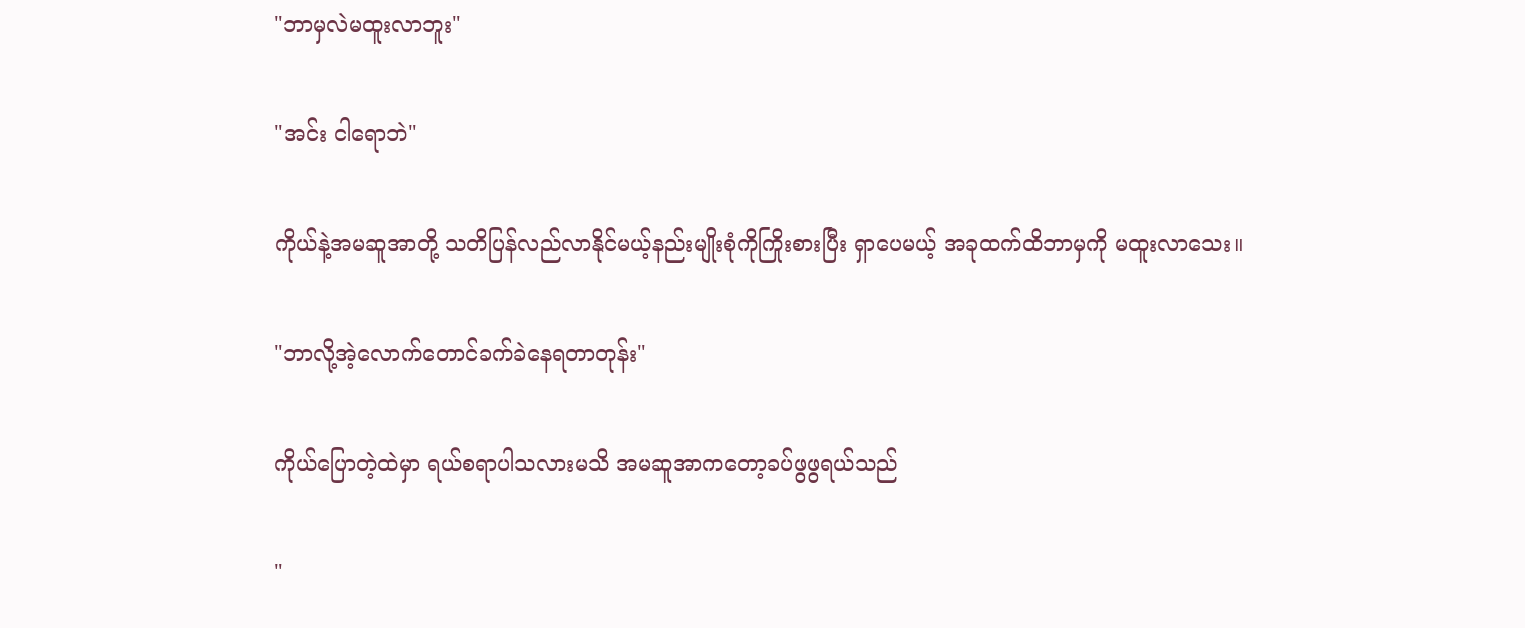"ဘာမှလဲမထူးလာဘူး"

"အင်း ငါရောဘဲ"

ကိုယ်နဲ့အမဆူအာတို့ သတိပြန်လည်လာနိုင်မယ့်နည်းမျိုးစုံကိုကြိုးစားပြီး ရှာပေမယ့် အခုထက်ထိဘာမှကို မထူးလာသေး။

"ဘာလို့အဲ့လောက်တောင်ခက်ခဲနေရတာတုန်း"

ကိုယ်ပြောတဲ့ထဲမှာ ရယ်စရာပါသလားမသိ အမဆူအာကတော့ခပ်ဖွဖွရယ်သည်

"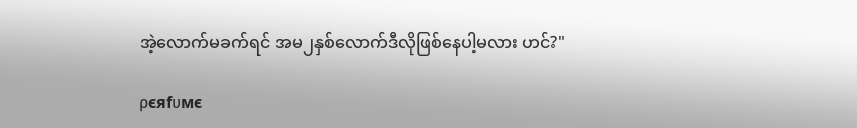အဲ့လောက်မခက်ရင် အမ၂နှစ်လောက်ဒီလိုဖြစ်နေပါ့မလား ဟင်?"

ρєяfυмє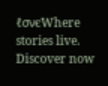ℓσνєWhere stories live. Discover now